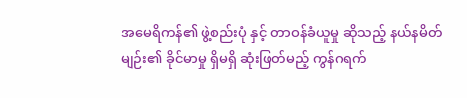အမေရိကန်၏ ဖွဲ့စည်းပုံ နှင့် တာဝန်ခံယူမှု ဆိုသည့် နယ်နမိတ်မျဉ်း၏ ခိုင်မာမှု ရှိမရှိ ဆုံးဖြတ်မည့် ကွန်ဂရက်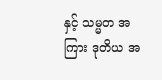နှင့် သမ္မတ အကြား ဒုတိယ အ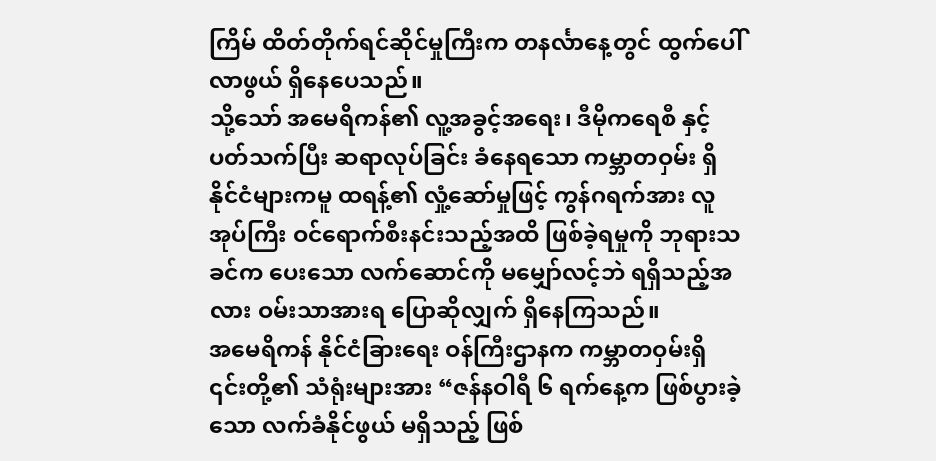ကြိမ် ထိတ်တိုက်ရင်ဆိုင်မှုကြီးက တနင်္လာနေ့တွင် ထွက်ပေါ်လာဖွယ် ရှိနေပေသည်။
သို့သော် အမေရိကန်၏ လူ့အခွင့်အရေး၊ ဒီမိုကရေစီ နှင့် ပတ်သက်ပြီး ဆရာလုပ်ခြင်း ခံနေရသော ကမ္ဘာတဝှမ်း ရှိ နိုင်ငံများကမူ ထရန့်၏ လှုံ့ဆော်မှုဖြင့် ကွန်ဂရက်အား လူအုပ်ကြီး ဝင်ရောက်စီးနင်းသည့်အထိ ဖြစ်ခဲ့ရမှုကို ဘုရားသခင်က ပေးသော လက်ဆောင်ကို မမျှော်လင့်ဘဲ ရရှိသည့်အလား ဝမ်းသာအားရ ပြောဆိုလျှက် ရှိနေကြသည်။
အမေရိကန် နိုင်ငံခြားရေး ဝန်ကြီးဌာနက ကမ္ဘာတဝှမ်းရှိ ၎င်းတို့၏ သံရုံးများအား “ဇန်နဝါရီ ၆ ရက်နေ့က ဖြစ်ပွားခဲ့သော လက်ခံနိုင်ဖွယ် မရှိသည့် ဖြစ်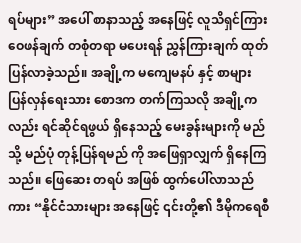ရပ်များ” အပေါ် စာနာသည့် အနေဖြင့် လူသိရှင်ကြား ဝေဖန်ချက် တစုံတရာ မပေးရန် ညွှန်ကြားချက် ထုတ်ပြန်လာခဲ့သည်။ အချို့က မကျေမနပ် နှင့် စာများ ပြန်လှန်ရေးသား စောဒက တက်ကြသလို အချို့ကလည်း ရင်ဆိုင်ရဖွယ် ရှိနေသည့် မေးခွန်းများကို မည်သို့ မည်ပုံ တုန့်ပြန်ရမည် ကို အဖြေရှာလျှက် ရှိနေကြသည်။ ဖြေဆေး တရပ် အဖြစ် ထွက်ပေါ်လာသည်ကား “နိုင်ငံသားများ အနေဖြင့် ၎င်းတို့၏ ဒီမိုကရေစီ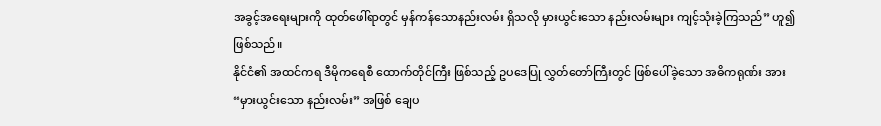အခွင့်အရေးများကို ထုတ်ဖေါ်ရာတွင် မှန်ကန်သောနည်းလမ်း ရှိသလို မှားယွင်းသော နည်းလမ်းများ ကျင့်သုံးခဲ့ကြသည်” ဟူ၍ ဖြစ်သည်။
နိုင်ငံ၏ အထင်ကရ ဒီမိုကရေစီ ထောက်တိုင်ကြီး ဖြစ်သည့် ဥပဒေပြု လွှတ်တော်ကြီးတွင် ဖြစ်ပေါ်ခဲ့သော အဓိကရုဏ်း အား “မှားယွင်းသော နည်းလမ်း” အဖြစ် ချေပ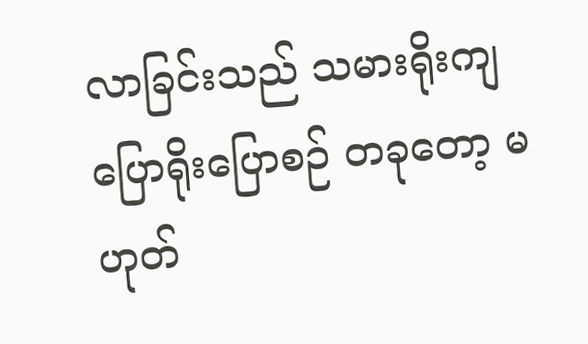လာခြင်းသည် သမားရိုးကျ ပြောရိုးပြောစဉ် တခုတော့ မဟုတ်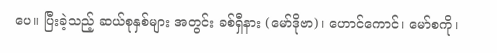ပေ။ ပြီးခဲ့သည့် ဆယ်စုနှစ်များ အတွင်း ခစ်ရှီနား (မော်ဒိုဗာ)၊ ဟောင်ကောင်၊ မော်စကို၊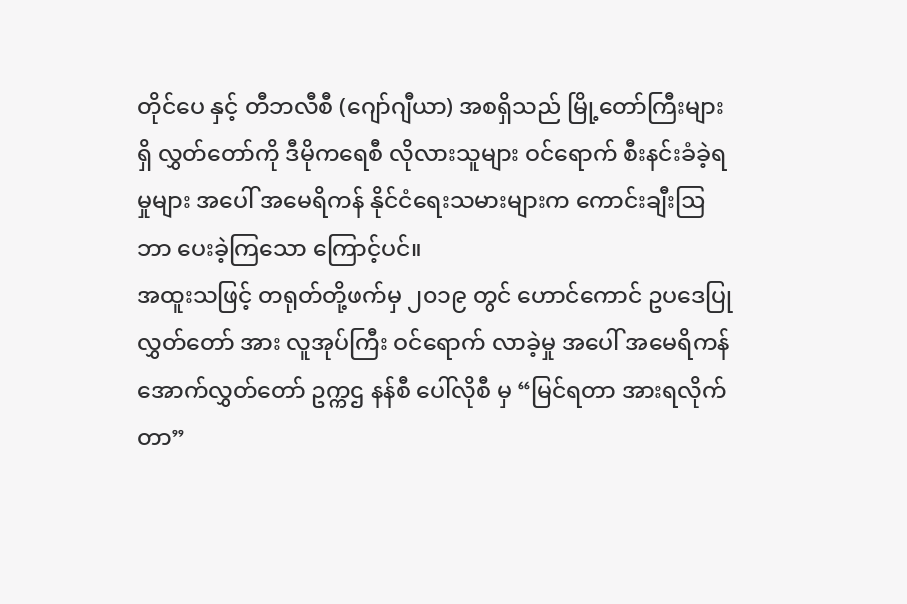တိုင်ပေ နှင့် တီဘလီစီ (ဂျော်ဂျီယာ) အစရှိသည် မြို့တော်ကြီးများရှိ လွှတ်တော်ကို ဒီမိုကရေစီ လိုလားသူများ ဝင်ရောက် စီးနင်းခံခဲ့ရမှုများ အပေါ် အမေရိကန် နိုင်ငံရေးသမားများက ကောင်းချီးဩဘာ ပေးခဲ့ကြသော ကြောင့်ပင်။
အထူးသဖြင့် တရုတ်တို့ဖက်မှ ၂၀၁၉ တွင် ဟောင်ကောင် ဥပဒေပြု လွှတ်တော် အား လူအုပ်ကြီး ဝင်ရောက် လာခဲ့မှု အပေါ် အမေရိကန် အောက်လွှတ်တော် ဥက္ကဌ နန်စီ ပေါ်လိုစီ မှ “မြင်ရတာ အားရလိုက်တာ”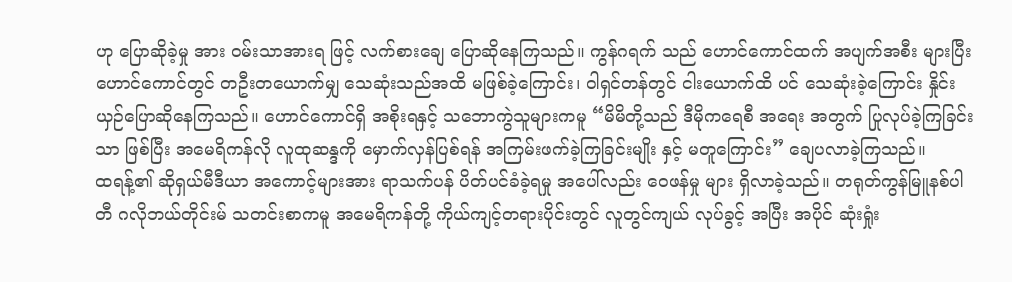ဟု ပြောဆိုခဲ့မှု အား ဝမ်းသာအားရ ဖြင့် လက်စားချေ ပြောဆိုနေကြသည်။ ကွန်ဂရက် သည် ဟောင်ကောင်ထက် အပျက်အစီး များပြီး ဟောင်ကောင်တွင် တဦးတယောက်မျှ သေဆုံးသည်အထိ မဖြစ်ခဲ့ကြောင်း၊ ဝါရှင်တန်တွင် ငါးယောက်ထိ ပင် သေဆုံးခဲ့ကြောင်း နှိုင်းယှဉ်ပြောဆိုနေကြသည်။ ဟောင်ကောင်ရှိ အစိုးရနှင့် သဘောကွဲသူများကမူ “မိမိတို့သည် ဒီမိုကရေစီ အရေး အတွက် ပြုလုပ်ခဲ့ကြခြင်းသာ ဖြစ်ပြီး အမေရိကန်လို လူထုဆန္ဒကို မှောက်လှန်ပြစ်ရန် အကြမ်းဖက်ခဲ့ကြခြင်းမျိုး နှင့် မတူကြောင်း” ချေပလာခဲ့ကြသည်။
ထရန့်၏ ဆိုရှယ်မီဒီယာ အကောင့်များအား ရာသက်ပန် ပိတ်ပင်ခံခဲ့ရမှု အပေါ်လည်း ဝေဖန်မှု များ ရှိလာခဲ့သည်။ တရုတ်ကွန်မြူနစ်ပါတီ ဂလိုဘယ်တိုင်းမ် သတင်းစာကမူ အမေရိကန်တို့ ကိုယ်ကျင့်တရားပိုင်းတွင် လူတွင်ကျယ် လုပ်ခွင့် အပြီး အပိုင် ဆုံးရှုံး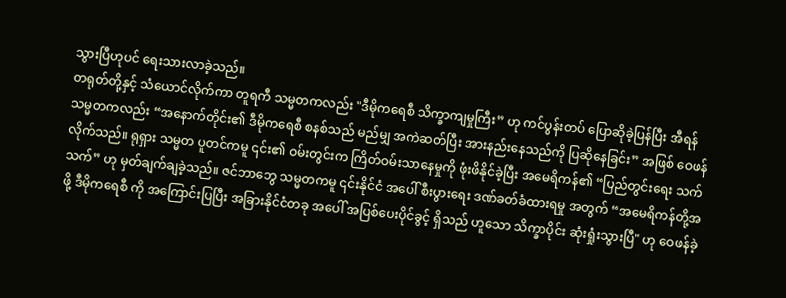သွားပြီဟုပင် ရေးသားလာခဲ့သည်။
တရုတ်တို့နှင့် သံယောင်လိုက်ကာ တူရကီ သမ္မတကလည်း "ဒီမိုကရေစီ သိက္ခာကျမှုကြီး” ဟု ကင်ပွန်းတပ် ပြောဆိုခဲ့ပြန်ပြီး အီရန် သမ္မတကလည်း “အနောက်တိုင်း၏ ဒီမိုကရေစီ စနစ်သည် မည်မျှ အကဲဆတ်ပြီး အားနည်းနေသည်ကို ပြဆိုနေခြင်း” အဖြစ် ဝေဖန်လိုက်သည်။ ရုရှား သမ္မတ ပူတင်ကမူ ၎င်း၏ ဝမ်းတွင်းက ကြိတ်ဝမ်းသာနေမှုကို ဖုံးဖိနိုင်ခဲ့ပြီး အမေရိကန်၏ “ပြည်တွင်းရေး သက်သက်” ဟု မှတ်ချက်ချခဲ့သည်။ ဇင်ဘာဘွေ သမ္မတကမူ ၎င်းနိုင်ငံ အပေါ် စီးပွားရေး ဒဏ်ခတ်ခံထားရမှု အတွက် “အမေရိကန်တို့အဖို့ ဒီမိုကရေစီ ကို အကြောင်းပြပြီး အခြားနိုင်ငံတခု အပေါ် အပြစ်ပေးပိုင်ခွင့် ရှိသည် ဟူသော သိက္ခာပိုင်း ဆုံးရှုံးသွားပြီ" ဟု ဝေဖန်ခဲ့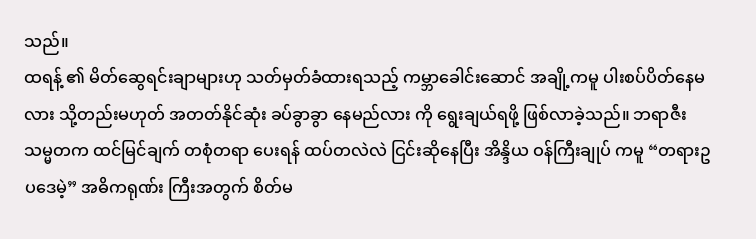သည်။
ထရန့် ၏ မိတ်ဆွေရင်းချာများဟု သတ်မှတ်ခံထားရသည့် ကမ္ဘာခေါင်းဆောင် အချို့ကမူ ပါးစပ်ပိတ်နေမလား သို့တည်းမဟုတ် အတတ်နိုင်ဆုံး ခပ်ခွာခွာ နေမည်လား ကို ရွေးချယ်ရဖို့ ဖြစ်လာခဲ့သည်။ ဘရာဇီး သမ္မတက ထင်မြင်ချက် တစုံတရာ ပေးရန် ထပ်တလဲလဲ ငြင်းဆိုနေပြီး အိန္ဒိယ ဝန်ကြီးချုပ် ကမူ “တရားဥပဒေမဲ့” အဓိကရုဏ်း ကြီးအတွက် စိတ်မ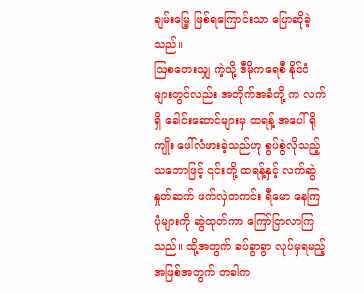ချမ်းမြေ့ ဖြစ်ရကြောင်းသာ ပြောဆိုခဲ့သည်။
ဩစတေးသျှ ကဲ့သို့ ဒီမိုကရေစီ နိုင်ငံများတွင်လည်း အတိုက်အခံတို့ က လက်ရှိ ခေါင်းဆောင်များမှ ထရန့် အပေါ် ရိုကျိုး ဖေါ်လံဖားခဲ့သည်ဟု စွပ်စွဲလိုသည့် သဘောဖြင့် ၎င်းတို့ ထရန့်နှင့် လက်ဆွဲနှုတ်ဆက် ဖက်လှဲတကင်း ရီမော နေကြပုံများကို ဆွဲထုတ်ကာ ကြော်ငြာလာကြသည်။ ထို့အတွက် ခပ်ခွာခွာ လုပ်မှရမည့် အဖြစ်အတွက် တခါက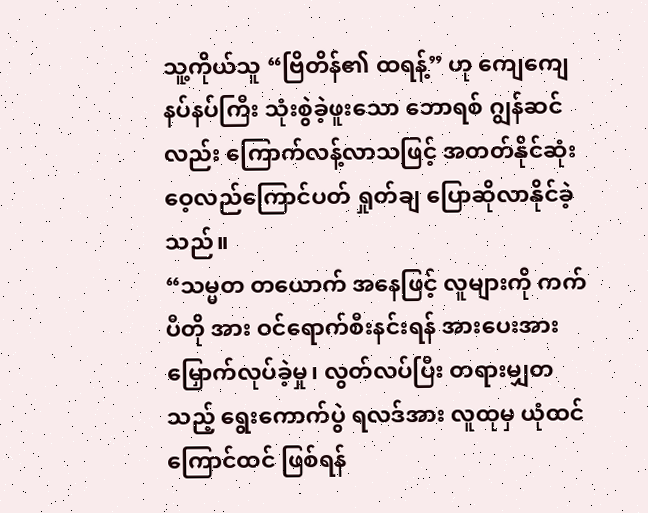သူ့ကိုယ်သူ “ဗြိတိန်၏ ထရန့်” ဟု ကျေကျေနပ်နပ်ကြီး သုံးစွဲခဲ့ဖူးသော ဘောရစ် ဂျွန်ဆင်လည်း ကြောက်လန့်လာသဖြင့် အတတ်နိုင်ဆုံး ဝေ့လည်ကြောင်ပတ် ရှုတ်ချ ပြောဆိုလာနိုင်ခဲ့သည်။
“သမ္မတ တယောက် အနေဖြင့် လူများကို ကက်ပီတို အား ဝင်ရောက်စီးနင်းရန် အားပေးအားမြှောက်လုပ်ခဲ့မှု၊ လွတ်လပ်ပြီး တရားမျှတသည့် ရွေးကောက်ပွဲ ရလဒ်အား လူထုမှ ယုံထင်ကြောင်ထင် ဖြစ်ရန်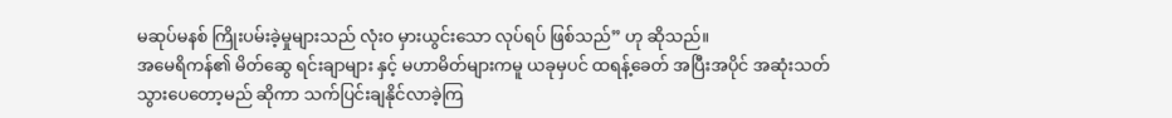မဆုပ်မနစ် ကြိုးပမ်းခဲ့မှုများသည် လုံးဝ မှားယွင်းသော လုပ်ရပ် ဖြစ်သည်” ဟု ဆိုသည်။
အမေရိကန်၏ မိတ်ဆွေ ရင်းချာများ နှင့် မဟာမိတ်များကမူ ယခုမှပင် ထရန့်ခေတ် အပြီးအပိုင် အဆုံးသတ်သွားပေတော့မည် ဆိုကာ သက်ပြင်းချနိုင်လာခဲ့ကြ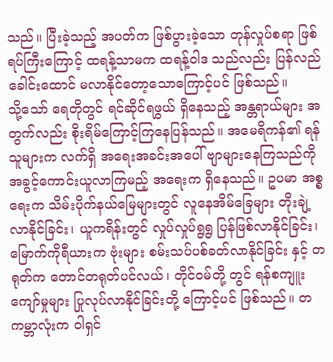သည်။ ပြီးခဲ့သည့် အပတ်က ဖြစ်ပွားခဲ့သော တုန်လှုပ်စရာ ဖြစ်ရပ်ကြီးကြောင့် ထရန့်သာမက ထရန့်ဝါဒ သည်လည်း ပြန်လည် ခေါင်းထောင် မလာနိုင်တော့သောကြောင့်ပင် ဖြစ်သည်။
သို့သော် ရေတိုတွင် ရင်ဆိုင်ရဖွယ် ရှိနေသည့် အန္တရာယ်များ အတွက်လည်း စိုးရိမ်ကြောင့်ကြနေပြန်သည်။ အမေရိကန်၏ ရန်သူများက လက်ရှိ အရေးအခင်းအပေါ် ဗျာများနေကြသည်ကို အခွင့်ကောင်းယူလာကြမည့် အရေးက ရှိနေသည်။ ဥပမာ အစ္စရေးက သိမ်းပိုက်နယ်မြေများတွင် လူနေအိမ်ခြေများ တိုးချဲ့လာနိုင်ခြင်း၊ ယူကရိန်းတွင် လှုပ်လှုပ်ရွရွ ပြန်ဖြစ်လာနိုင်ခြင်း၊ မြောက်ကိုရီယားက ဗုံးများ စမ်းသပ်ပစ်ခတ်လာနိုင်ခြင်း နှင့် တရုတ်က တောင်တရုတ်ပင်လယ်၊ တိုင်ဝမ်တို့ တွင် ရန်စကျူးကျော်မှုများ ပြုလုပ်လာနိုင်ခြင်းတို့ ကြောင့်ပင် ဖြစ်သည်။ တကမ္ဘာလုံးက ဝါရှင်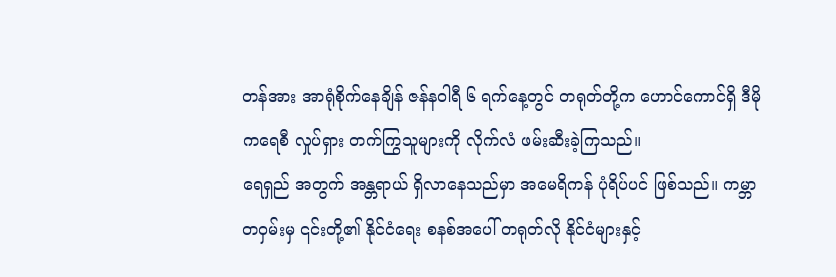တန်အား အာရုံစိုက်နေချိန် ဇန်နဝါရီ ၆ ရက်နေ့တွင် တရုတ်တို့က ဟောင်ကောင်ရှိ ဒီမိုကရေစီ လှုပ်ရှား တက်ကြွသူများကို လိုက်လံ ဖမ်းဆီးခဲ့ကြသည်။
ရေရှည် အတွက် အန္တရာယ် ရှိလာနေသည်မှာ အမေရိကန် ပုံရိပ်ပင် ဖြစ်သည်။ ကမ္ဘာတဝှမ်းမှ ၎င်းတို့၏ နိုင်ငံရေး စနစ်အပေါ် တရုတ်လို နိုင်ငံများနှင့်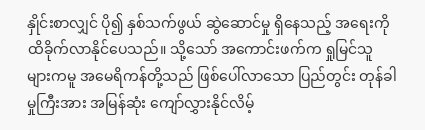နှိုင်းစာလျှင် ပို၍ နှစ်သက်ဖွယ် ဆွဲဆောင်မှု ရှိနေသည့် အရေးကို ထိခိုက်လာနိုင်ပေသည်။ သို့သော် အကောင်းဖက်က ရှုမြင်သူများကမူ အမေရိကန်တို့သည် ဖြစ်ပေါ်လာသော ပြည်တွင်း တုန်ခါမှုကြီးအား အမြန်ဆုံး ကျော်လွှားနိုင်လိမ့်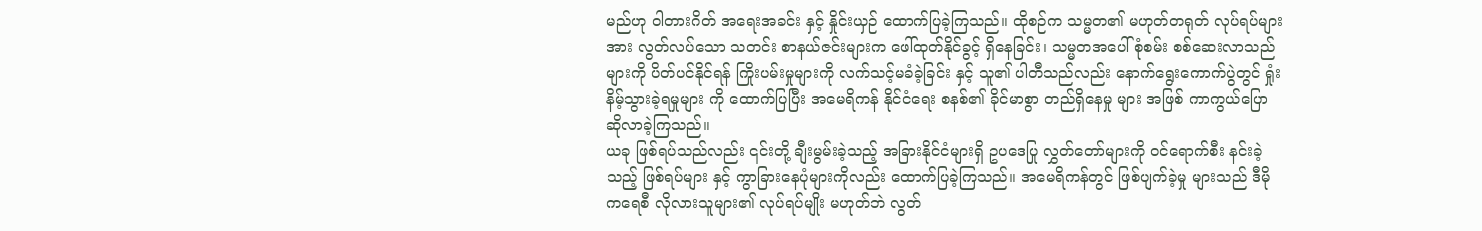မည်ဟု ဝါတားဂိတ် အရေးအခင်း နှင့် နှိုင်းယှဉ် ထောက်ပြခဲ့ကြသည်။ ထိုစဉ်က သမ္မတ၏ မဟုတ်တရုတ် လုပ်ရပ်များအား လွတ်လပ်သော သတင်း စာနယ်ဇင်းများက ဖေါ်ထုတ်နိုင်ခွင့် ရှိနေခြင်း၊ သမ္မတအပေါ် စုံစမ်း စစ်ဆေးလာသည်များကို ပိတ်ပင်နိုင်ရန် ကြိုးပမ်းမှုများကို လက်သင့်မခံခဲ့ခြင်း နှင့် သူ၏ ပါတီသည်လည်း နောက်ရွေးကောက်ပွဲတွင် ရှုံးနိမ့်သွားခဲ့ရမှုများ ကို ထောက်ပြပြီး အမေရိကန် နိုင်ငံရေး စနစ်၏ ခိုင်မာစွာ တည်ရှိနေမှု များ အဖြစ် ကာကွယ်ပြော ဆိုလာခဲ့ကြသည်။
ယခု ဖြစ်ရပ်သည်လည်း ၎င်းတို့ ချီးမွမ်းခဲ့သည့် အခြားနိုင်ငံများရှိ ဥပဒေပြု လွှတ်တော်များကို ဝင်ရောက်စီး နင်းခဲ့သည့် ဖြစ်ရပ်များ နှင့် ကွာခြားနေပုံများကိုလည်း ထောက်ပြခဲ့ကြသည်။ အမေရိကန်တွင် ဖြစ်ပျက်ခဲ့မှု များသည် ဒီမိုကရေစီ လိုလားသူများ၏ လုပ်ရပ်မျိုး မဟုတ်ဘဲ လွတ်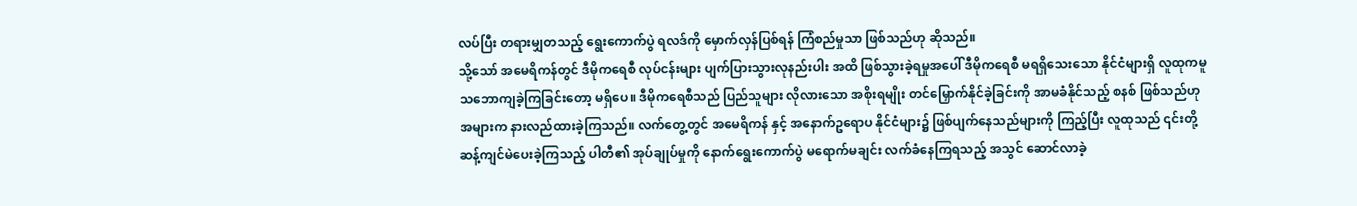လပ်ပြီး တရားမျှတသည့် ရွေးကောက်ပွဲ ရလဒ်ကို မှောက်လှန်ပြစ်ရန် ကြံစည်မှုသာ ဖြစ်သည်ဟု ဆိုသည်။
သို့သော် အမေရိကန်တွင် ဒီမိုကရေစီ လုပ်ငန်းများ ပျက်ပြားသွားလုနည်းပါး အထိ ဖြစ်သွားခဲ့ရမှုအပေါ် ဒီမိုကရေစီ မရရှိသေးသော နိုင်ငံများရှိ လူထုကမူ သဘောကျခဲ့ကြခြင်းတော့ မရှိပေ။ ဒီမိုကရေစီသည် ပြည်သူများ လိုလားသော အစိုးရမျိုး တင်မြှောက်နိုင်ခဲ့ခြင်းကို အာမခံနိုင်သည့် စနစ် ဖြစ်သည်ဟု အများက နားလည်ထားခဲ့ကြသည်။ လက်တွေ့တွင် အမေရိကန် နှင့် အနောက်ဥရောပ နိုင်ငံများ၌ ဖြစ်ပျက်နေသည်များကို ကြည့်ပြီး လူထုသည် ၎င်းတို့ ဆန့်ကျင်မဲပေးခဲ့ကြသည့် ပါတီ၏ အုပ်ချုပ်မှုကို နောက်ရွေးကောက်ပွဲ မရောက်မချင်း လက်ခံနေကြရသည့် အသွင် ဆောင်လာခဲ့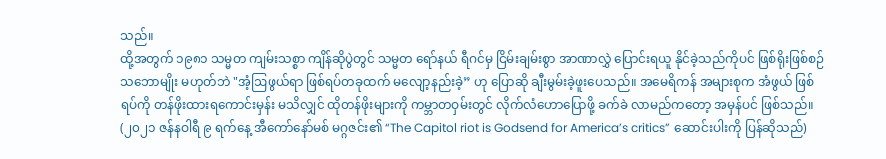သည်။
ထို့အတွက် ၁၉၈၁ သမ္မတ ကျမ်းသစ္စာ ကျိန်ဆိုပွဲတွင် သမ္မတ ရော်နယ် ရီဂင်မှ ငြိမ်းချမ်းစွာ အာဏာလွှဲ ပြောင်းရယူ နိုင်ခဲ့သည်ကိုပင် ဖြစ်ရိုးဖြစ်စဉ် သဘောမျိုး မဟုတ်ဘဲ "အံ့ဩဖွယ်ရာ ဖြစ်ရပ်တခုထက် မလျော့နည်းခဲ့” ဟု ပြောဆို ချီးမွမ်းခဲ့ဖူးပေသည်။ အမေရိကန် အများစုက အံဖွယ် ဖြစ်ရပ်ကို တန်ဖိုးထားရကောင်းမှန်း မသိလျှင် ထိုတန်ဖိုးများကို ကမ္ဘာတဝှမ်းတွင် လိုက်လံဟောပြောဖို့ ခက်ခဲ လာမည်ကတော့ အမှန်ပင် ဖြစ်သည်။
(၂၀၂၁ ဇန်နဝါရီ ၉ ရက်နေ့ အီကော်နော်မစ် မဂ္ဂဇင်း၏ “The Capitol riot is Godsend for America’s critics” ဆောင်းပါးကို ပြန်ဆိုသည်)